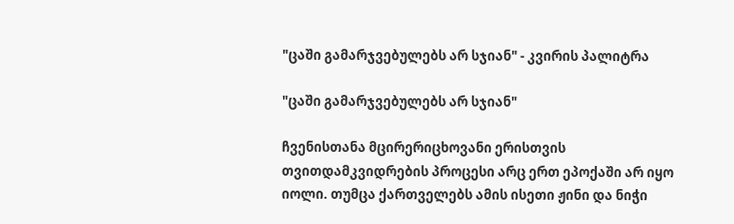"ცაში გამარჯვებულებს არ სჯიან" - კვირის პალიტრა

"ცაში გამარჯვებულებს არ სჯიან"

ჩვენისთანა მცირერიცხოვანი ერისთვის თვითდამკვიდრების პროცესი არც ერთ ეპოქაში არ იყო იოლი. თუმცა ქართველებს ამის ისეთი ჟინი და ნიჭი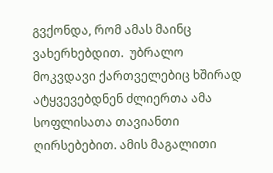გვქონდა, რომ ამას მაინც ვახერხებდით.  უბრალო მოკვდავი ქართველებიც ხშირად ატყვევებდნენ ძლიერთა ამა სოფლისათა თავიანთი ღირსებებით. ამის მაგალითი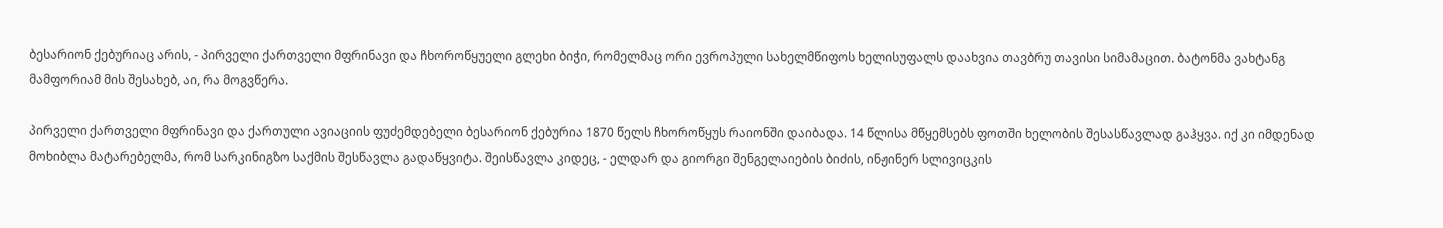ბესარიონ ქებურიაც არის, - პირველი ქართველი მფრინავი და ჩხოროწყუელი გლეხი ბიჭი, რომელმაც ორი ევროპული სახელმწიფოს ხელისუფალს დაახვია თავბრუ თავისი სიმამაცით. ბატონმა ვახტანგ მამფორიამ მის შესახებ, აი, რა მოგვწერა.

პირველი ქართველი მფრინავი და ქართული ავიაციის ფუძემდებელი ბესარიონ ქებურია 1870 წელს ჩხოროწყუს რაიონში დაიბადა. 14 წლისა მწყემსებს ფოთში ხელობის შესასწავლად გაჰყვა. იქ კი იმდენად მოხიბლა მატარებელმა, რომ სარკინიგზო საქმის შესწავლა გადაწყვიტა. შეისწავლა კიდეც, - ელდარ და გიორგი შენგელაიების ბიძის, ინჟინერ სლივიცკის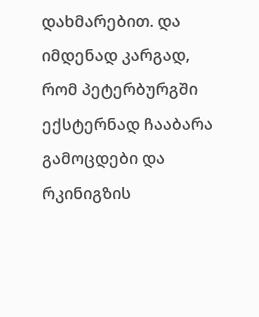დახმარებით. და იმდენად კარგად, რომ პეტერბურგში ექსტერნად ჩააბარა გამოცდები და რკინიგზის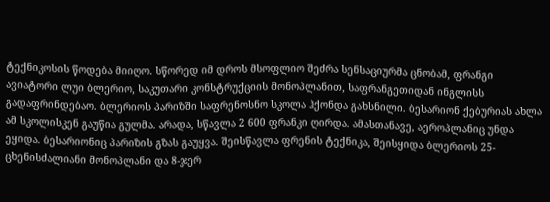ტექნიკოსის წოდება მიიღო. სწორედ იმ დროს მსოფლიო შეძრა სენსაციურმა ცნობამ, ფრანგი ავიატორი ლუი ბლერიო, საკუთარი კონსტრუქციის მონოპლანით, საფრანგეთიდან ინგლისს გადაფრინდებაო. ბლერიოს პარიზში საფრენოსნო სკოლა ჰქონდა გახსნილი. ბესარიონ ქებურიას ახლა ამ სკოლისკენ გაუწია გულმა. არადა, სწავლა 2 600 ფრანკი ღირდა. ამასთანავე, აეროპლანიც უნდა ეყიდა. ბესარიონიც პარიზის გზას გაუყვა. შეისწავლა ფრენის ტექნიკა, შეისყიდა ბლერიოს 25-ცხენისძალიანი მონოპლანი და 8-ჯერ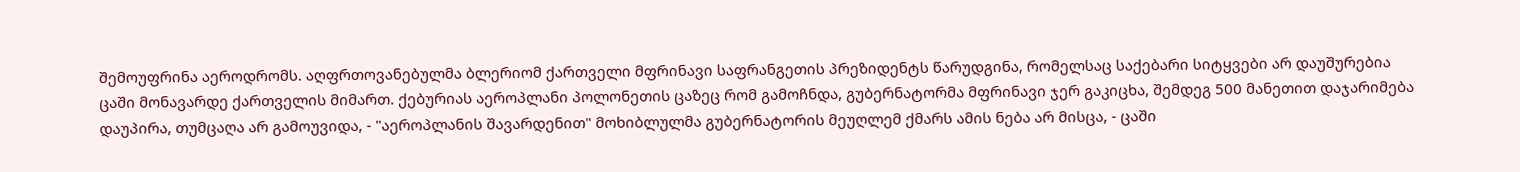შემოუფრინა აეროდრომს. აღფრთოვანებულმა ბლერიომ ქართველი მფრინავი საფრანგეთის პრეზიდენტს წარუდგინა, რომელსაც საქებარი სიტყვები არ დაუშურებია ცაში მონავარდე ქართველის მიმართ. ქებურიას აეროპლანი პოლონეთის ცაზეც რომ გამოჩნდა, გუბერნატორმა მფრინავი ჯერ გაკიცხა, შემდეგ 500 მანეთით დაჯარიმება დაუპირა, თუმცაღა არ გამოუვიდა, - "აეროპლანის შავარდენით" მოხიბლულმა გუბერნატორის მეუღლემ ქმარს ამის ნება არ მისცა, - ცაში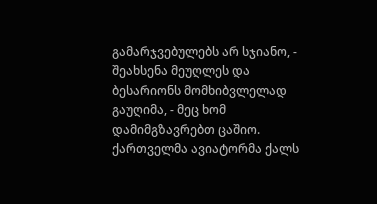გამარჯვებულებს არ სჯიანო, - შეახსენა მეუღლეს და ბესარიონს მომხიბვლელად გაუღიმა, - მეც ხომ დამიმგზავრებთ ცაშიო. ქართველმა ავიატორმა ქალს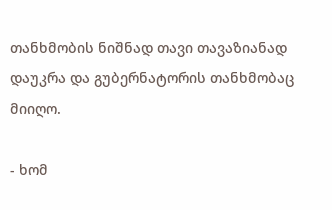თანხმობის ნიშნად თავი თავაზიანად დაუკრა და გუბერნატორის თანხმობაც მიიღო.

- ხომ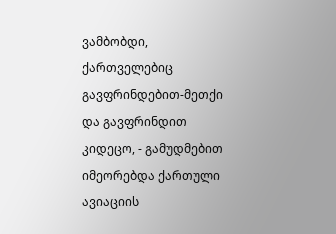ვამბობდი, ქართველებიც გავფრინდებით-მეთქი და გავფრინდით კიდეცო, - გამუდმებით იმეორებდა ქართული ავიაციის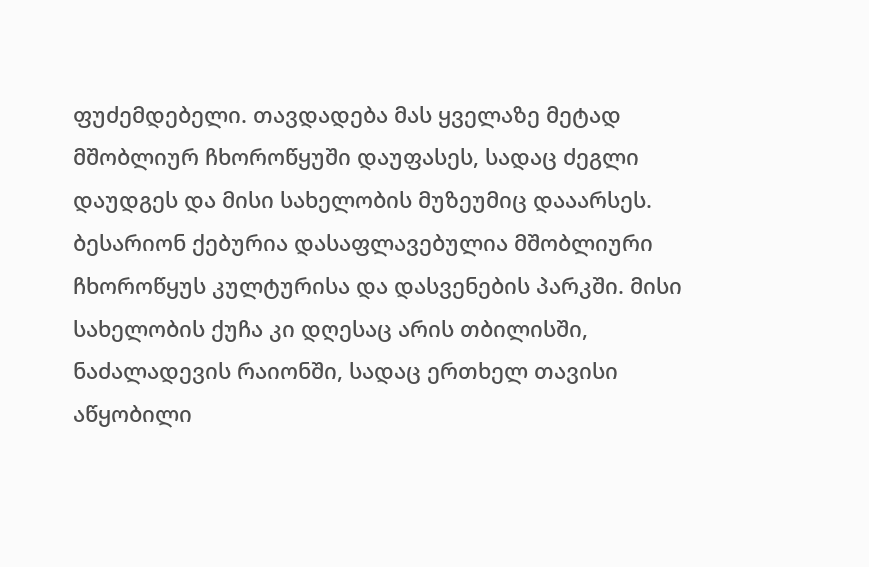ფუძემდებელი. თავდადება მას ყველაზე მეტად მშობლიურ ჩხოროწყუში დაუფასეს, სადაც ძეგლი დაუდგეს და მისი სახელობის მუზეუმიც დააარსეს. ბესარიონ ქებურია დასაფლავებულია მშობლიური ჩხოროწყუს კულტურისა და დასვენების პარკში. მისი სახელობის ქუჩა კი დღესაც არის თბილისში, ნაძალადევის რაიონში, სადაც ერთხელ თავისი აწყობილი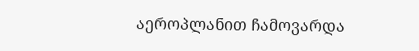აეროპლანით ჩამოვარდა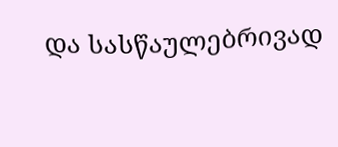და სასწაულებრივად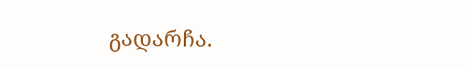გადარჩა.